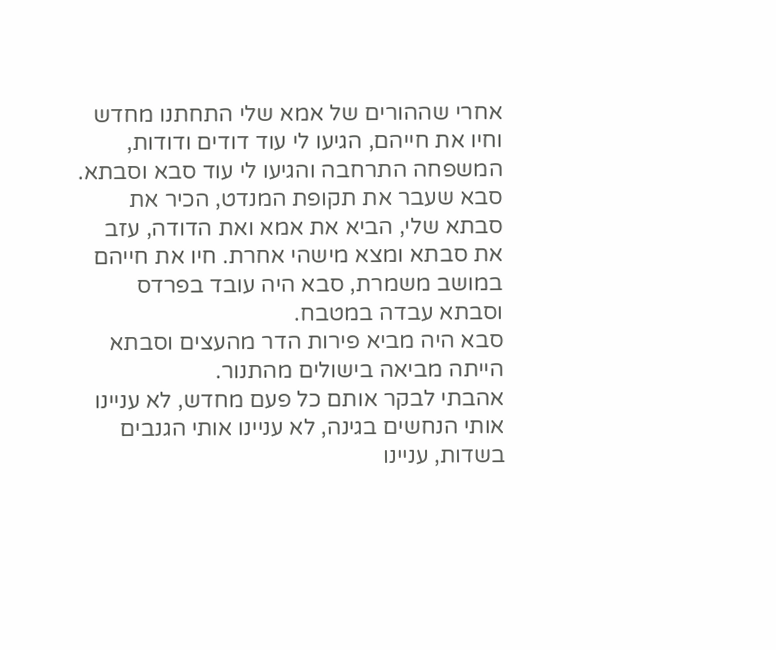אחרי שההורים של אמא שלי התחתנו מחדש וחיו את חייהם, הגיעו לי עוד דודים ודודות, המשפחה התרחבה והגיעו לי עוד סבא וסבתא.
סבא שעבר את תקופת המנדט, הכיר את סבתא שלי, הביא את אמא ואת הדודה, עזב את סבתא ומצא מישהי אחרת. חיו את חייהם במושב משמרת, סבא היה עובד בפרדס וסבתא עבדה במטבח.
סבא היה מביא פירות הדר מהעצים וסבתא הייתה מביאה בישולים מהתנור.
אהבתי לבקר אותם כל פעם מחדש, לא עניינו אותי הנחשים בגינה, לא עניינו אותי הגנבים בשדות, עניינו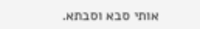אותי סבא וסבתא.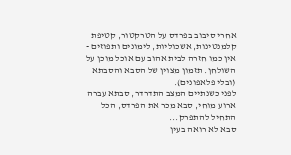אחרי סיבוב בפרדס על הטרקטור, קטיפת קלמנטינות, אשכוליות, לימונים ותפוזים - אין כמו חזרה לבית אהוב עם אוכל מוכן על השולחן. תזמון מצוין של הסבא והסבתא (ובלי פלאפונים).
לפני כשנתיים המצב התדרדר, סבתא עברה ארוע מוחי, סבא מכר את הפרדס, הכל התחיל להתפרק...
סבא לא רואה בעין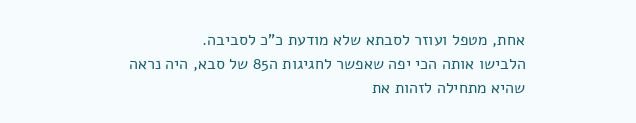אחת, מטפל ועוזר לסבתא שלא מודעת כ"כ לסביבה.
הלבישו אותה הכי יפה שאפשר לחגיגות ה85 של סבא, היה נראה שהיא מתחילה לזהות את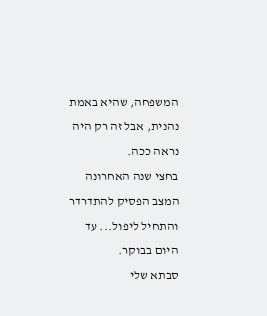המשפחה, שהיא באמת נהנית, אבל זה רק היה נראה ככה.
בחצי שנה האחרונה המצב הפסיק להתדרדר והתחיל ליפול... עד היום בבוקר.
סבתא שלי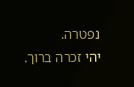נפטרה.
יהי זכרה ברוך.